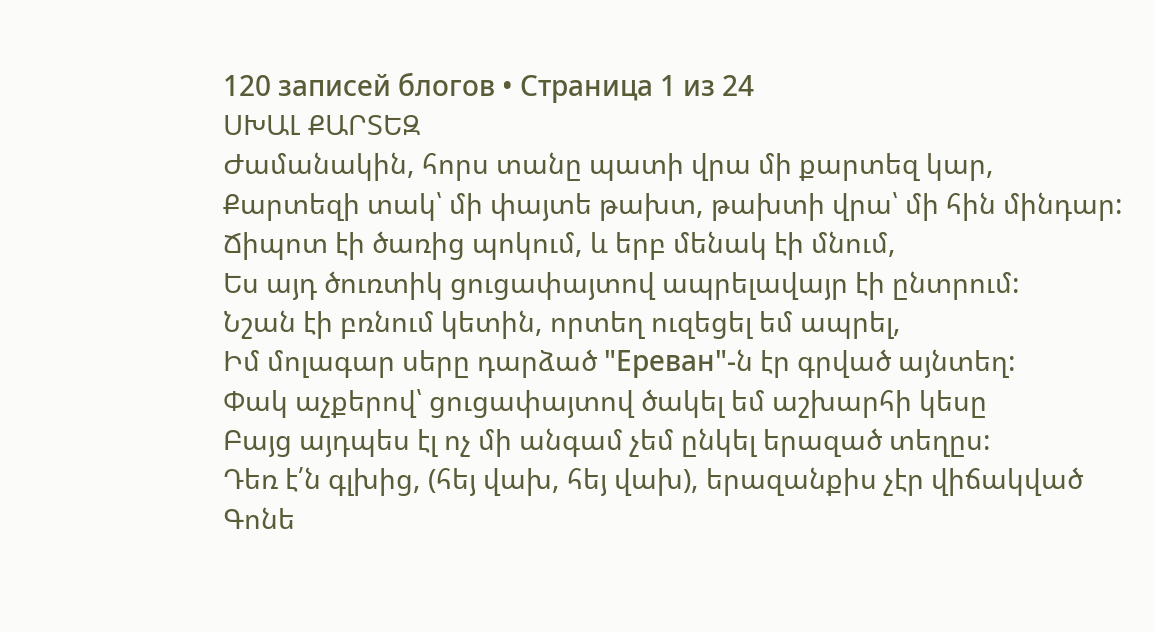120 записей блогов • Страница 1 из 24
ՍԽԱԼ ՔԱՐՏԵԶ
Ժամանակին, հորս տանը պատի վրա մի քարտեզ կար,
Քարտեզի տակ՝ մի փայտե թախտ, թախտի վրա՝ մի հին մինդար:
Ճիպոտ էի ծառից պոկում, և երբ մենակ էի մնում,
Ես այդ ծուռտիկ ցուցափայտով ապրելավայր էի ընտրում:
Նշան էի բռնում կետին, որտեղ ուզեցել եմ ապրել,
Իմ մոլագար սերը դարձած "Ереван"-ն էր գրված այնտեղ:
Փակ աչքերով՝ ցուցափայտով ծակել եմ աշխարհի կեսը
Բայց այդպես էլ ոչ մի անգամ չեմ ընկել երազած տեղըս:
Դեռ է՛ն գլխից, (հեյ վախ, հեյ վախ), երազանքիս չէր վիճակված
Գոնե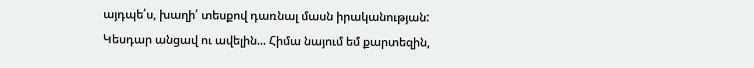այդպե՛ս, խաղի՛ տեսքով դառնալ մասն իրականության:
Կեսդար անցավ ու ավելին... Հիմա նայում եմ քարտեզին,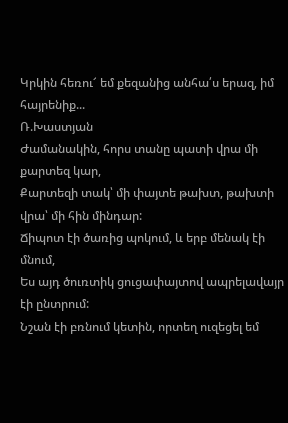Կրկին հեռու՜ եմ քեզանից անհա՛ս երազ, իմ հայրենիք...
Ռ.Խաստյան
Ժամանակին, հորս տանը պատի վրա մի քարտեզ կար,
Քարտեզի տակ՝ մի փայտե թախտ, թախտի վրա՝ մի հին մինդար:
Ճիպոտ էի ծառից պոկում, և երբ մենակ էի մնում,
Ես այդ ծուռտիկ ցուցափայտով ապրելավայր էի ընտրում:
Նշան էի բռնում կետին, որտեղ ուզեցել եմ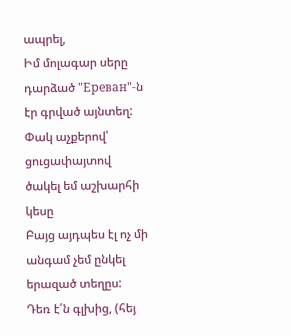ապրել,
Իմ մոլագար սերը դարձած "Ереван"-ն էր գրված այնտեղ:
Փակ աչքերով՝ ցուցափայտով ծակել եմ աշխարհի կեսը
Բայց այդպես էլ ոչ մի անգամ չեմ ընկել երազած տեղըս:
Դեռ է՛ն գլխից, (հեյ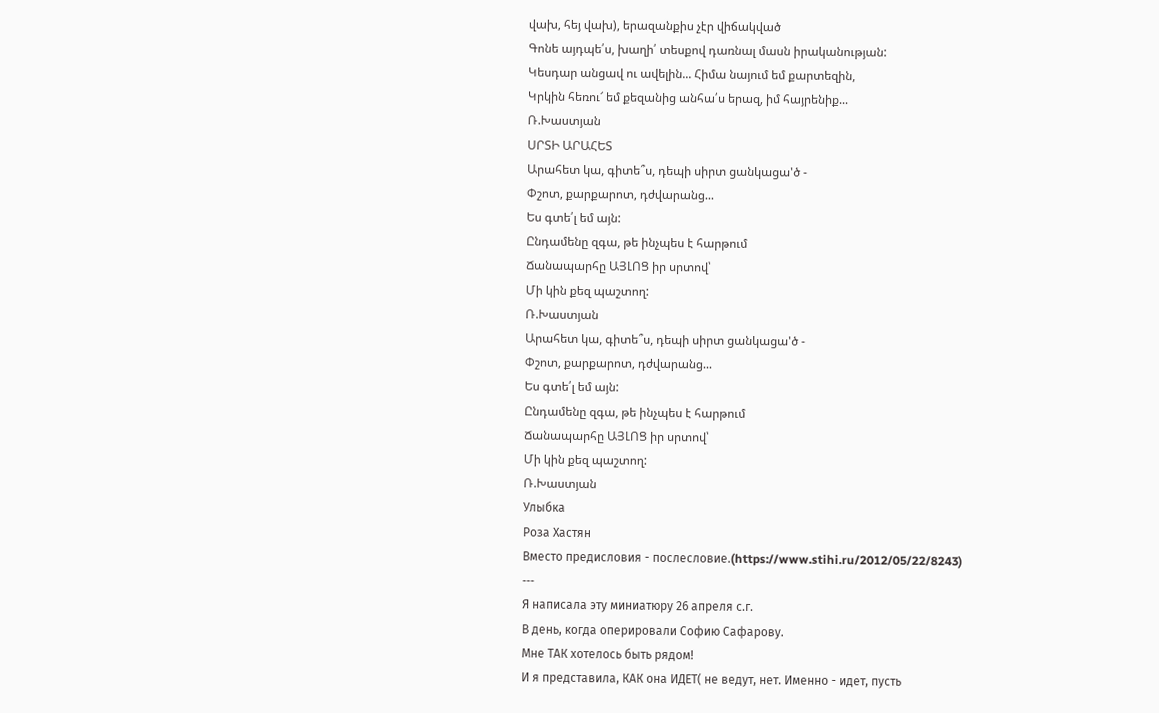վախ, հեյ վախ), երազանքիս չէր վիճակված
Գոնե այդպե՛ս, խաղի՛ տեսքով դառնալ մասն իրականության:
Կեսդար անցավ ու ավելին... Հիմա նայում եմ քարտեզին,
Կրկին հեռու՜ եմ քեզանից անհա՛ս երազ, իմ հայրենիք...
Ռ.Խաստյան
ՍՐՏԻ ԱՐԱՀԵՏ
Արահետ կա, գիտե՞ս, դեպի սիրտ ցանկացա'ծ -
Փշոտ, քարքարոտ, դժվարանց...
Ես գտե՛լ եմ այն:
Ընդամենը զգա, թե ինչպես է հարթում
Ճանապարհը ԱՅԼՈՑ իր սրտով՝
Մի կին քեզ պաշտող:
Ռ.Խաստյան
Արահետ կա, գիտե՞ս, դեպի սիրտ ցանկացա'ծ -
Փշոտ, քարքարոտ, դժվարանց...
Ես գտե՛լ եմ այն:
Ընդամենը զգա, թե ինչպես է հարթում
Ճանապարհը ԱՅԼՈՑ իր սրտով՝
Մի կին քեզ պաշտող:
Ռ.Խաստյան
Улыбка
Роза Хастян
Вместо предисловия - послесловие.(https://www.stihi.ru/2012/05/22/8243)
---
Я написала эту миниатюру 26 апреля с.г.
В день, когда оперировали Софию Сафарову.
Мне ТАК хотелось быть рядом!
И я представила, КАК она ИДЕТ( не ведут, нет. Именно - идет, пусть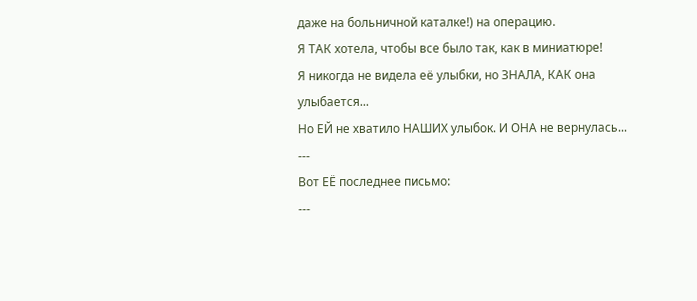даже на больничной каталке!) на операцию.
Я ТАК хотела, чтобы все было так, как в миниатюре!
Я никогда не видела её улыбки, но ЗНАЛА, КАК она улыбается...
Но ЕЙ не хватило НАШИХ улыбок. И ОНА не вернулась...
---
Вот ЕЁ последнее письмо:
---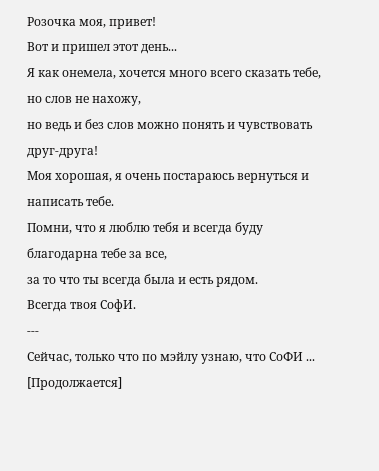Розочка моя, привет!
Вот и пришел этот день...
Я как онемела, хочется много всего сказать тебе, но слов не нахожу,
но ведь и без слов можно понять и чувствовать друг-друга!
Моя хорошая, я очень постараюсь вернуться и написать тебе.
Помни, что я люблю тебя и всегда буду благодарна тебе за все,
за то что ты всегда была и есть рядом.
Всегда твоя СофИ.
---
Сейчас, только что по мэйлу узнаю, что СоФИ ...
[Продолжается]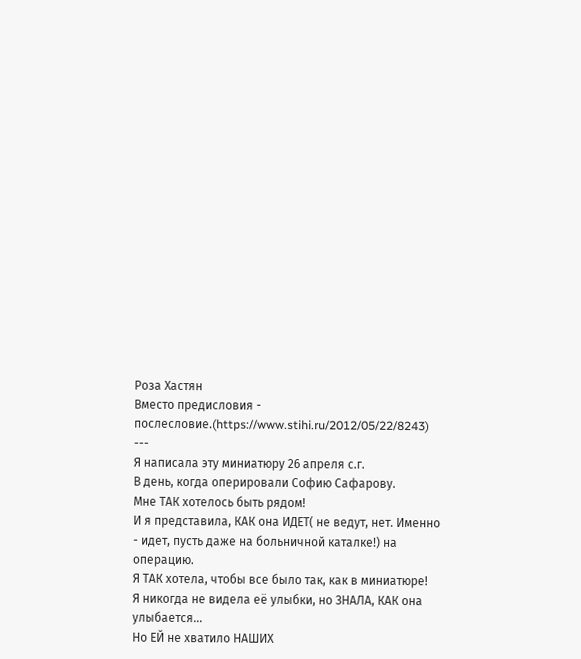Роза Хастян
Вместо предисловия - послесловие.(https://www.stihi.ru/2012/05/22/8243)
---
Я написала эту миниатюру 26 апреля с.г.
В день, когда оперировали Софию Сафарову.
Мне ТАК хотелось быть рядом!
И я представила, КАК она ИДЕТ( не ведут, нет. Именно - идет, пусть даже на больничной каталке!) на операцию.
Я ТАК хотела, чтобы все было так, как в миниатюре!
Я никогда не видела её улыбки, но ЗНАЛА, КАК она улыбается...
Но ЕЙ не хватило НАШИХ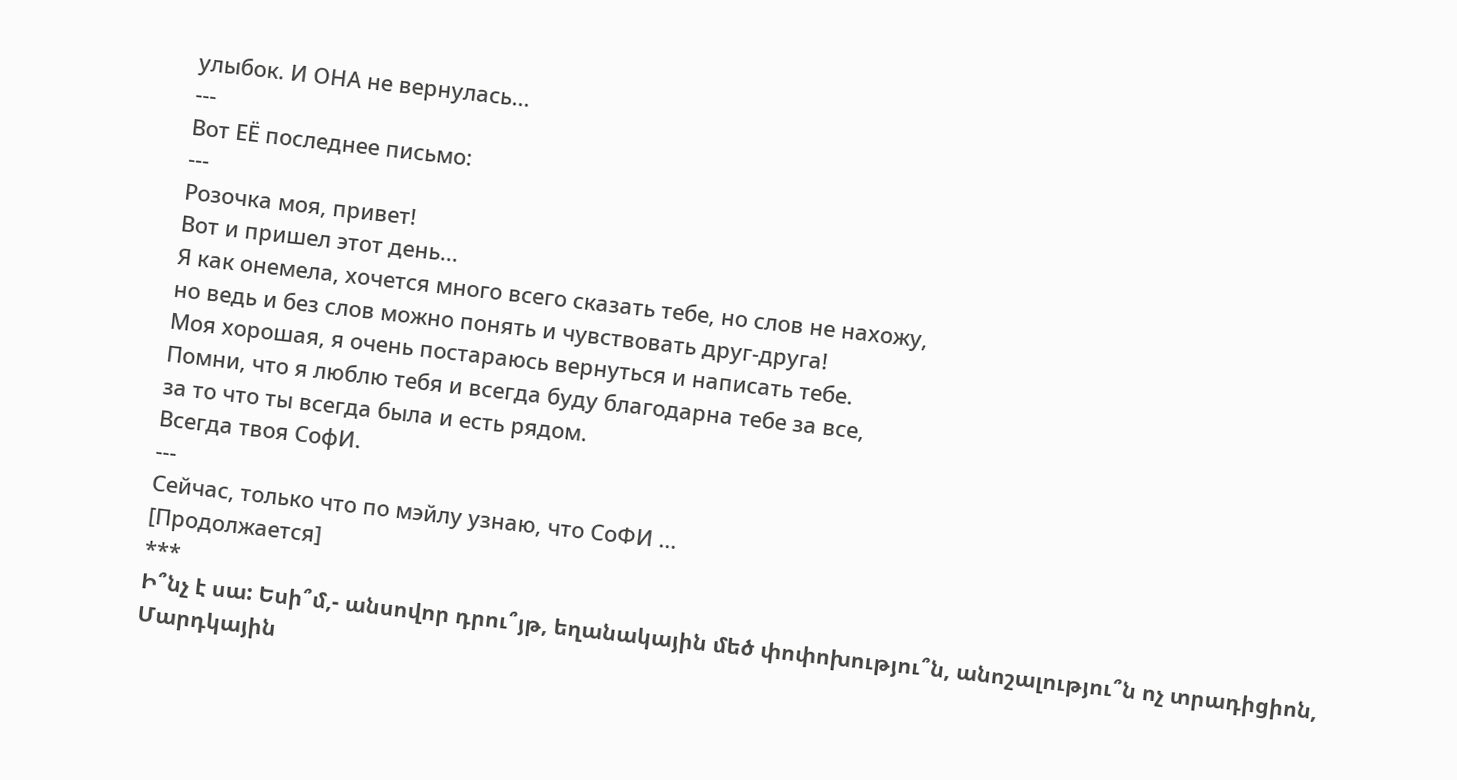улыбок. И ОНА не вернулась...
---
Вот ЕЁ последнее письмо:
---
Розочка моя, привет!
Вот и пришел этот день...
Я как онемела, хочется много всего сказать тебе, но слов не нахожу,
но ведь и без слов можно понять и чувствовать друг-друга!
Моя хорошая, я очень постараюсь вернуться и написать тебе.
Помни, что я люблю тебя и всегда буду благодарна тебе за все,
за то что ты всегда была и есть рядом.
Всегда твоя СофИ.
---
Сейчас, только что по мэйлу узнаю, что СоФИ ...
[Продолжается]
***
Ի՞նչ է սա: Եսի՞մ,- անսովոր դրու՞յթ, եղանակային մեծ փոփոխությու՞ն, անոշալությու՞ն ոչ տրադիցիոն,
Մարդկային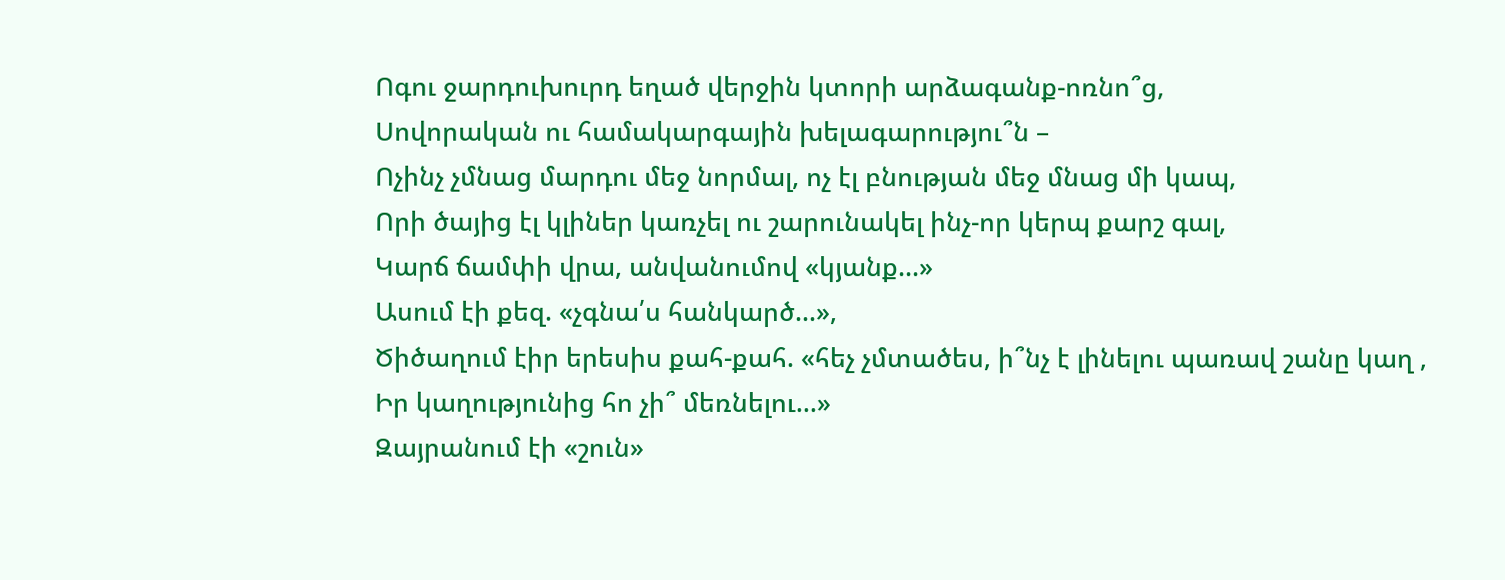Ոգու ջարդուխուրդ եղած վերջին կտորի արձագանք-ոռնո՞ց,
Սովորական ու համակարգային խելագարությու՞ն –
Ոչինչ չմնաց մարդու մեջ նորմալ, ոչ էլ բնության մեջ մնաց մի կապ,
Որի ծայից էլ կլիներ կառչել ու շարունակել ինչ-որ կերպ քարշ գալ,
Կարճ ճամփի վրա, անվանումով «կյանք...»
Ասում էի քեզ. «չգնա՛ս հանկարծ...»,
Ծիծաղում էիր երեսիս քահ-քահ. «հեչ չմտածես, ի՞նչ է լինելու պառավ շանը կաղ ,
Իր կաղությունից հո չի՞ մեռնելու...»
Զայրանում էի «շուն»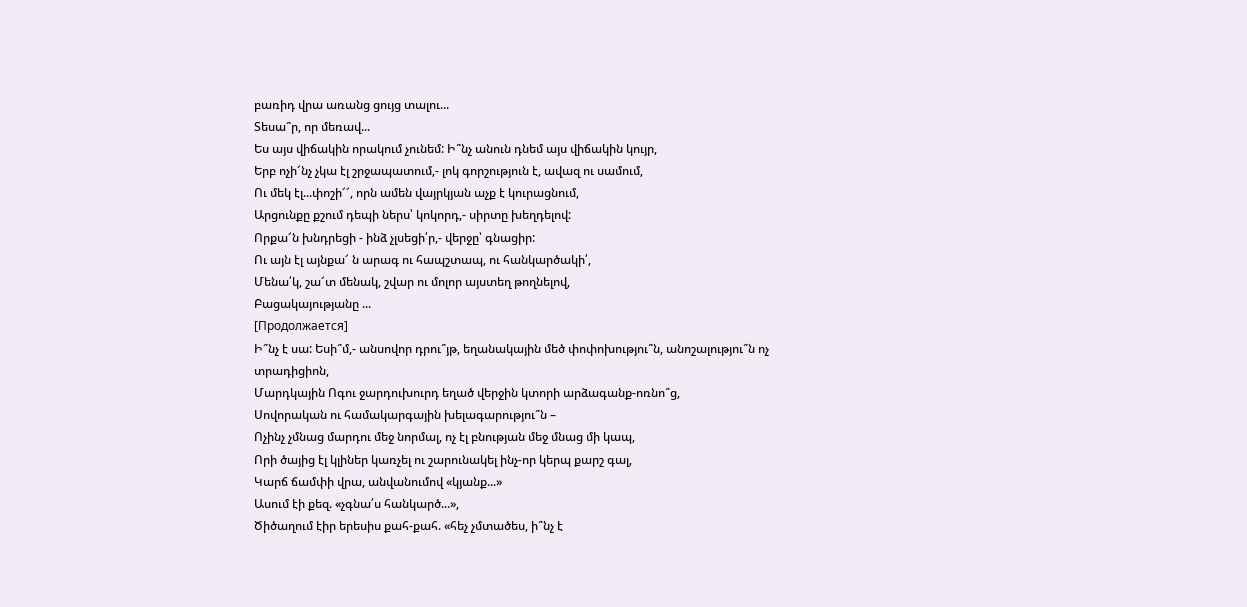բառիդ վրա առանց ցույց տալու...
Տեսա՞ր, որ մեռավ...
Ես այս վիճակին որակում չունեմ: Ի՞նչ անուն դնեմ այս վիճակին կույր,
Երբ ոչի՜նչ չկա էլ շրջապատում,- լոկ գորշություն է, ավազ ու սամում,
Ու մեկ էլ...փոշի՜՜, որն ամեն վայրկյան աչք է կուրացնում,
Արցունքը քշում դեպի ներս՝ կոկորդ,- սիրտը խեղդելով:
Որքա՜ն խնդրեցի - ինձ չլսեցի՛ր,- վերջը՝ գնացիր:
Ու այն էլ այնքա՜ ն արագ ու հապշտապ, ու հանկարծակի՛,
Մենա՛կ, շա՜տ մենակ, շվար ու մոլոր այստեղ թողնելով,
Բացակայությանը ...
[Продолжается]
Ի՞նչ է սա: Եսի՞մ,- անսովոր դրու՞յթ, եղանակային մեծ փոփոխությու՞ն, անոշալությու՞ն ոչ տրադիցիոն,
Մարդկային Ոգու ջարդուխուրդ եղած վերջին կտորի արձագանք-ոռնո՞ց,
Սովորական ու համակարգային խելագարությու՞ն –
Ոչինչ չմնաց մարդու մեջ նորմալ, ոչ էլ բնության մեջ մնաց մի կապ,
Որի ծայից էլ կլիներ կառչել ու շարունակել ինչ-որ կերպ քարշ գալ,
Կարճ ճամփի վրա, անվանումով «կյանք...»
Ասում էի քեզ. «չգնա՛ս հանկարծ...»,
Ծիծաղում էիր երեսիս քահ-քահ. «հեչ չմտածես, ի՞նչ է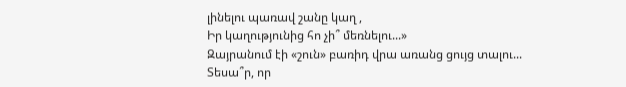լինելու պառավ շանը կաղ ,
Իր կաղությունից հո չի՞ մեռնելու...»
Զայրանում էի «շուն» բառիդ վրա առանց ցույց տալու...
Տեսա՞ր, որ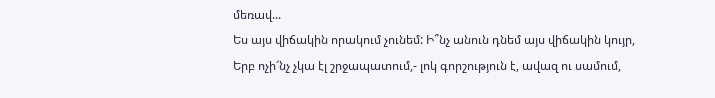մեռավ...
Ես այս վիճակին որակում չունեմ: Ի՞նչ անուն դնեմ այս վիճակին կույր,
Երբ ոչի՜նչ չկա էլ շրջապատում,- լոկ գորշություն է, ավազ ու սամում,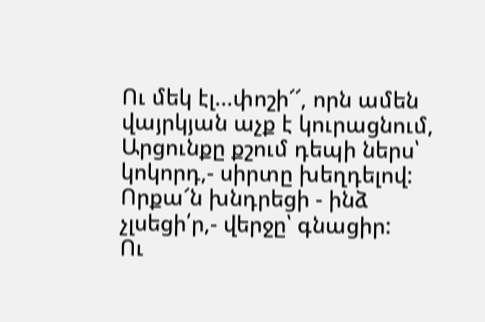Ու մեկ էլ...փոշի՜՜, որն ամեն վայրկյան աչք է կուրացնում,
Արցունքը քշում դեպի ներս՝ կոկորդ,- սիրտը խեղդելով:
Որքա՜ն խնդրեցի - ինձ չլսեցի՛ր,- վերջը՝ գնացիր:
Ու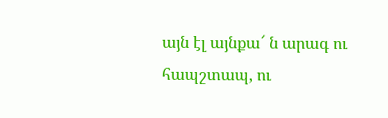այն էլ այնքա՜ ն արագ ու հապշտապ, ու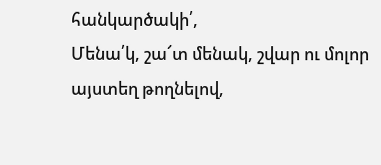հանկարծակի՛,
Մենա՛կ, շա՜տ մենակ, շվար ու մոլոր այստեղ թողնելով,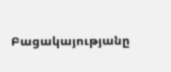Բացակայությանը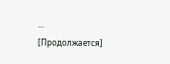...
[Продолжается]